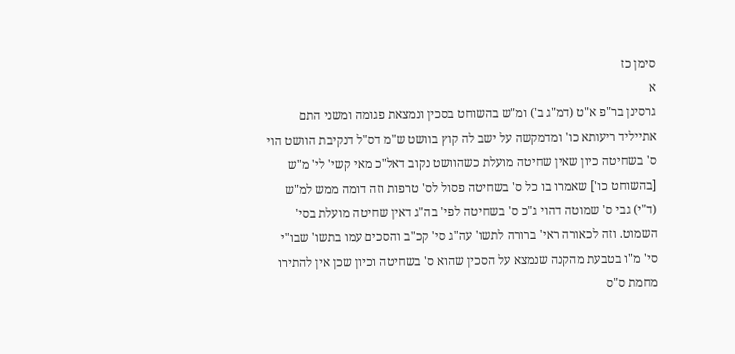סימן כז
א
גרסינן בר"פ א"ט (דמ"ג ב') ומ"ש בהשוחט בסכין ונמצאת פגומה ומשני התם אתייליד ריעותא כו' ומדמקשה על ישב לה קוץ בוושט ש"מ דס"ל דנקיבת הוושט הוי ס' בשחיטה כיון שאין שחיטה מועלת כשהוושט נקוב דאל"כ מאי קשי' לי' מ"ש [בהשוחט כו'] שאמרו בו כל ס' בשחיטה פסול לס' טרפות וזה דומה ממש למ"ש (ד"י) גבי ס' שמוטה דהוי ג"כ ס' בשחיטה לפי' בה"ג דאין שחיטה מועלת בסי' השמוט. וזה לכאורה ראי' ברורה לתשו' עה"ג סי' קכ"ב והסכים עמו בתשו' שבו"י סי' מ"ו בטבעת מהקנה שנמצא על הסכין שהוא ס' בשחיטה וכיון שכן אין להתירו מחמת ס"ס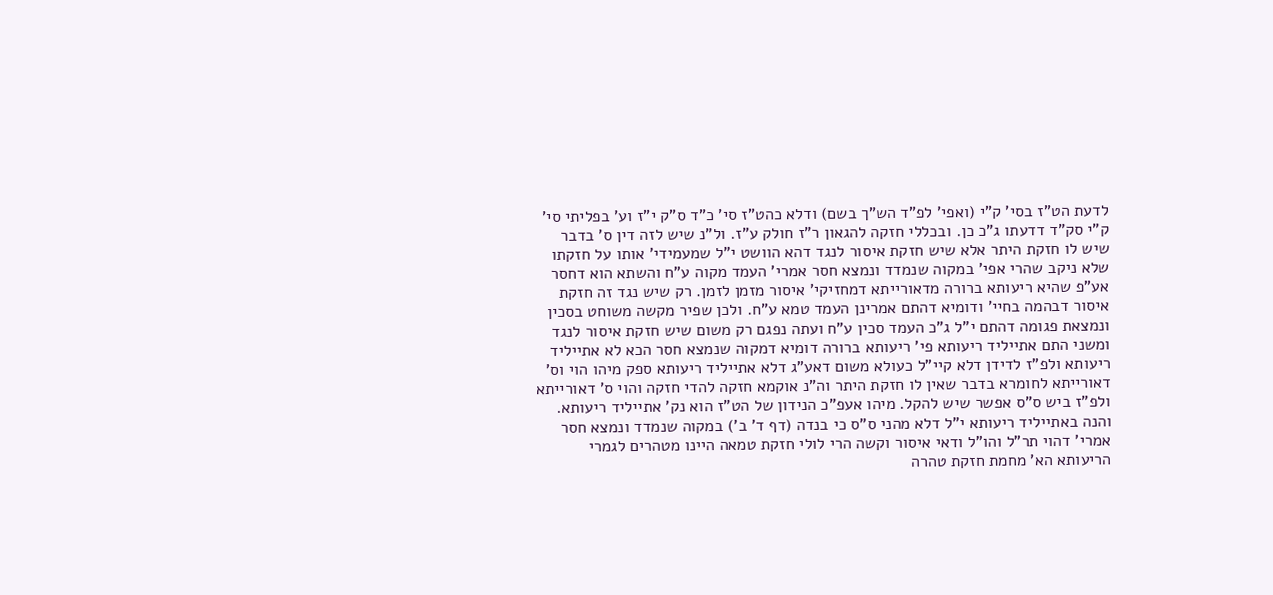לדעת הט"ז בסי' ק"י (ואפי' לפ"ד הש"ך בשם) ודלא כהט"ז סי' כ"ד ס"ק י"ז וע' בפליתי סי' ק"י סק"ד דדעתו ג"כ כן. ובכללי חזקה להגאון ר"ז חולק ע"ז. ול"נ שיש לזה דין ס' בדבר שיש לו חזקת היתר אלא שיש חזקת איסור לנגד דהא הוושט י"ל שמעמידי' אותו על חזקתו שלא ניקב שהרי אפי' במקוה שנמדד ונמצא חסר אמרי' העמד מקוה ע"ח והשתא הוא דחסר אע"פ שהיא ריעותא ברורה מדאורייתא דמחזיקי' איסור מזמן לזמן. רק שיש נגד זה חזקת איסור דבהמה בחיי' ודומיא דהתם אמרינן העמד טמא ע"ח. ולכן שפיר מקשה משוחט בסכין ונמצאת פגומה דהתם י"ל ג"כ העמד סכין ע"ח ועתה נפגם רק משום שיש חזקת איסור לנגד ומשני התם אתייליד ריעותא פי' ריעותא ברורה דומיא דמקוה שנמצא חסר הכא לא אתייליד ריעותא ולפ"ז לדידן דלא קיי"ל כעולא משום דאע"ג דלא אתייליד ריעותא ספק מיהו הוי וס' דאורייתא לחומרא בדבר שאין לו חזקת היתר וה"נ אוקמא חזקה להדי חזקה והוי ס' דאורייתא ולפ"ז ביש ס"ס אפשר שיש להקל. מיהו אעפ"כ הנידון של הט"ז הוא נק' אתייליד ריעותא. והנה באתייליד ריעותא י"ל דלא מהני ס"ס כי בנדה (דף ד' ב') במקוה שנמדד ונמצא חסר אמרי' דהוי תר"ל והו"ל ודאי איסור וקשה הרי לולי חזקת טמאה היינו מטהרים לגמרי הריעותא הא' מחמת חזקת טהרה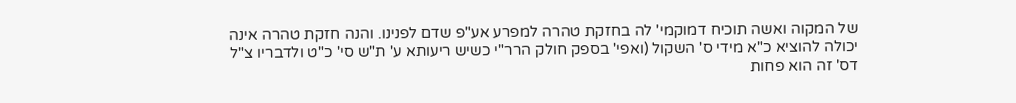של המקוה ואשה תוכיח דמוקמי' לה בחזקת טהרה למפרע אע"פ שדם לפנינו. והנה חזקת טהרה אינה יכולה להוציא כ"א מידי ס' השקול (ואפי' בספק חולק הרר"י כשיש ריעותא ע' ת"ש סי' כ"ט ולדבריו צ"ל דס' זה הוא פחות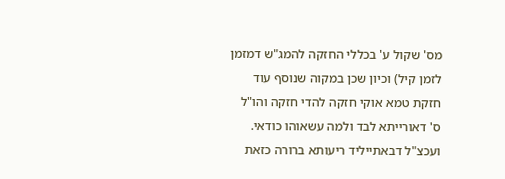מס' שקול ע' בכללי החזקה להמג"ש דמזמן לזמן קיל) וכיון שכן במקוה שנוסף עוד חזקת טמא אוקי חזקה להדי חזקה והו"ל ס' דאורייתא לבד ולמה עשאוהו כודאי. ועכצ"ל דבאתייליד ריעותא ברורה כזאת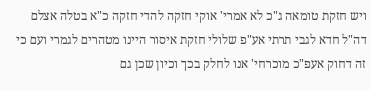ויש חזקת טומאה ג"כ לא אמרי' אוקי חזקה להדי חזקה כ"א בטלה אצלם דה"ל חדא לגבי תרתי אע"פ שלולי חזקת איסור היינו מטהרים לגמרי ועם כי זה דחוק אעפ"כ מוכרחי' אנו לחלק בכך וכיון שכן גם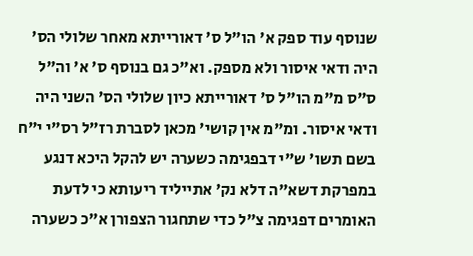שנוסף עוד ספק א' הו"ל ס' דאורייתא מאחר שלולי הס' היה ודאי איסור ולא מספק. וא"כ גם בנוסף ס' א' וה"ל ס"ס מ"מ הו"ל ס' דאורייתא כיון שלולי הס' השני היה ודאי איסור. ומ"מ אין קושי' מכאן לסברת רז"ל רס"י י"ח בשם תשו' ש"י דבפגימה כשערה יש להקל היכא דנגע במפרקת דשא"ה דלא נק' אתייליד ריעותא כי לדעת האומרים דפגימה צ"ל כדי שתחגור הצפורן א"כ כשערה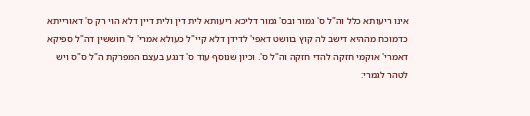אינו ריעותא כלל וה"ל ס' גמור ובס' גמור דליכא ריעותא לית דין ולית דיין דלא הוי רק ס' דאורייתא כדמוכח מההיא דישב לה קוץ בוושט דאפי' לדידן דלא קיי"ל כעולא אמרי' ל' חוששין דה"ל ספיקא דאמרי' אוקמי חזקה להדי חזקה וה"ל ס'. וכיון שנוסף עוד ס' דנגע בעצם המפרקת ה"ל ס"ס ויש לטהר לגמרי: